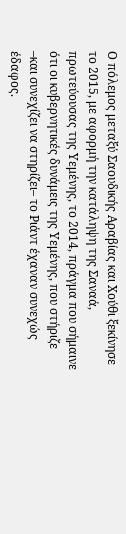Ο πόλεμος μεταξύ Σαουδικής Αραβίας και Χούθι ξεκίνησε το 2015, με αφορμή την κατάληψη της Σαναά, πρωτεύουσας της Υεμένης, το 2014, πράγμα που σήμαινε ότι οι κυβερνητικές δυνάμεις της Υεμένης, που στήριζε –και συνεχίζει να στηρίζει– το Ριάντ έχαναν συνεχώς έδαφος.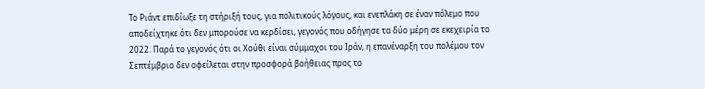Το Ριάντ επιδίωξε τη στήριξή τους, για πολιτικούς λόγους, και ενεπλάκη σε έναν πόλεμο που αποδείχτηκε ότι δεν μπορούσε να κερδίσει, γεγονός που οδήγησε τα δύο μέρη σε εκεχειρία το 2022. Παρά το γεγονός ότι οι Χούθι είναι σύμμαχοι του Ιράν, η επανέναρξη του πολέμου τον Σεπτέμβριο δεν οφείλεται στην προσφορά βοήθειας προς το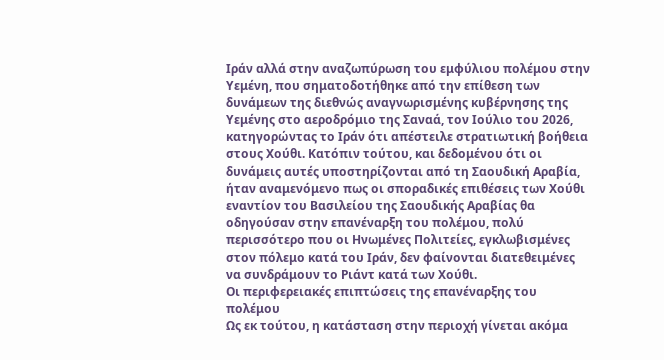Ιράν αλλά στην αναζωπύρωση του εμφύλιου πολέμου στην Υεμένη, που σηματοδοτήθηκε από την επίθεση των δυνάμεων της διεθνώς αναγνωρισμένης κυβέρνησης της Υεμένης στο αεροδρόμιο της Σαναά, τον Ιούλιο του 2026, κατηγορώντας το Ιράν ότι απέστειλε στρατιωτική βοήθεια στους Χούθι. Κατόπιν τούτου, και δεδομένου ότι οι δυνάμεις αυτές υποστηρίζονται από τη Σαουδική Αραβία, ήταν αναμενόμενο πως οι σποραδικές επιθέσεις των Χούθι εναντίον του Βασιλείου της Σαουδικής Αραβίας θα οδηγούσαν στην επανέναρξη του πολέμου, πολύ περισσότερο που οι Ηνωμένες Πολιτείες, εγκλωβισμένες στον πόλεμο κατά του Ιράν, δεν φαίνονται διατεθειμένες να συνδράμουν το Ριάντ κατά των Χούθι.
Οι περιφερειακές επιπτώσεις της επανέναρξης του πολέμου
Ως εκ τούτου, η κατάσταση στην περιοχή γίνεται ακόμα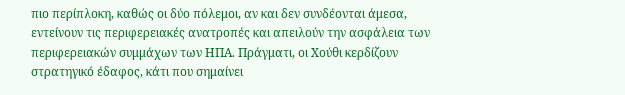πιο περίπλοκη, καθώς οι δύο πόλεμοι, αν και δεν συνδέονται άμεσα, εντείνουν τις περιφερειακές ανατροπές και απειλούν την ασφάλεια των περιφερειακών συμμάχων των ΗΠΑ. Πράγματι, οι Χούθι κερδίζουν στρατηγικό έδαφος, κάτι που σημαίνει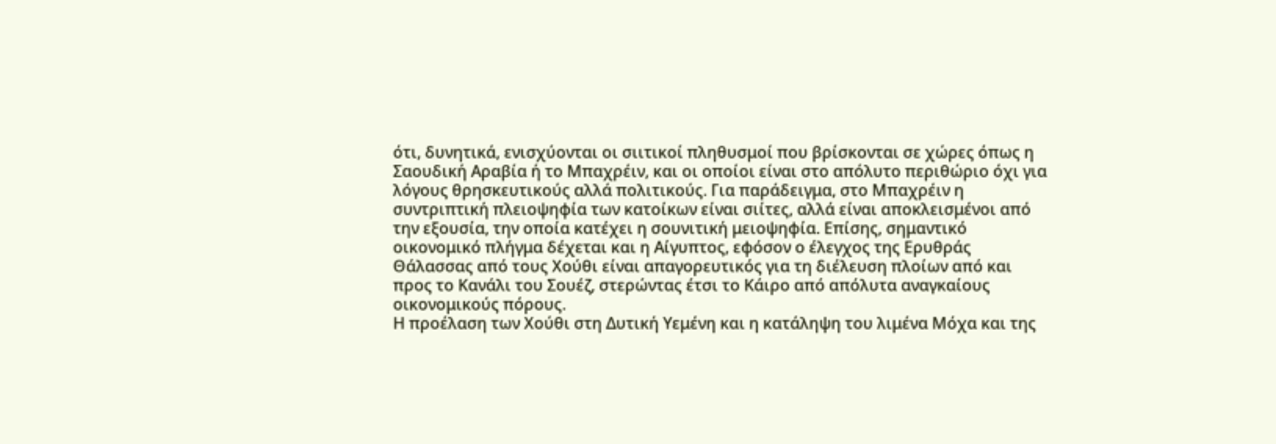ότι, δυνητικά, ενισχύονται οι σιιτικοί πληθυσμοί που βρίσκονται σε χώρες όπως η Σαουδική Αραβία ή το Μπαχρέιν, και οι οποίοι είναι στο απόλυτο περιθώριο όχι για λόγους θρησκευτικούς αλλά πολιτικούς. Για παράδειγμα, στο Μπαχρέιν η συντριπτική πλειοψηφία των κατοίκων είναι σιίτες, αλλά είναι αποκλεισμένοι από την εξουσία, την οποία κατέχει η σουνιτική μειοψηφία. Επίσης, σημαντικό οικονομικό πλήγμα δέχεται και η Αίγυπτος, εφόσον ο έλεγχος της Ερυθράς Θάλασσας από τους Χούθι είναι απαγορευτικός για τη διέλευση πλοίων από και προς το Κανάλι του Σουέζ, στερώντας έτσι το Κάιρο από απόλυτα αναγκαίους οικονομικούς πόρους.
Η προέλαση των Χούθι στη Δυτική Υεμένη και η κατάληψη του λιμένα Μόχα και της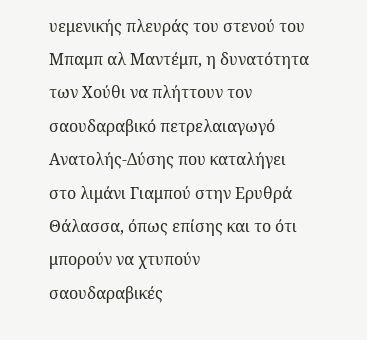υεμενικής πλευράς του στενού του Μπαμπ αλ Μαντέμπ, η δυνατότητα των Χούθι να πλήττουν τον σαουδαραβικό πετρελαιαγωγό Ανατολής-Δύσης που καταλήγει στο λιμάνι Γιαμπού στην Ερυθρά Θάλασσα, όπως επίσης και το ότι μπορούν να χτυπούν σαουδαραβικές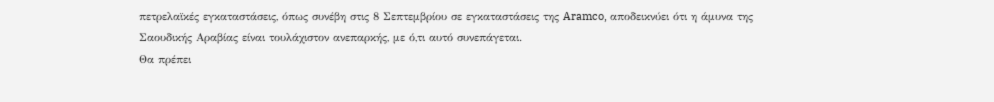πετρελαϊκές εγκαταστάσεις, όπως συνέβη στις 8 Σεπτεμβρίου σε εγκαταστάσεις της Aramco, αποδεικνύει ότι η άμυνα της Σαουδικής Αραβίας είναι τουλάχιστον ανεπαρκής, με ό,τι αυτό συνεπάγεται.
Θα πρέπει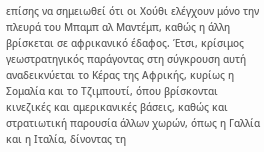επίσης να σημειωθεί ότι οι Χούθι ελέγχουν μόνο την πλευρά του Μπαμπ αλ Μαντέμπ, καθώς η άλλη βρίσκεται σε αφρικανικό έδαφος. Έτσι, κρίσιμος γεωστρατηγικός παράγοντας στη σύγκρουση αυτή αναδεικνύεται το Κέρας της Αφρικής, κυρίως η Σομαλία και το Τζιμπουτί, όπου βρίσκονται κινεζικές και αμερικανικές βάσεις, καθώς και στρατιωτική παρουσία άλλων χωρών, όπως η Γαλλία και η Ιταλία, δίνοντας τη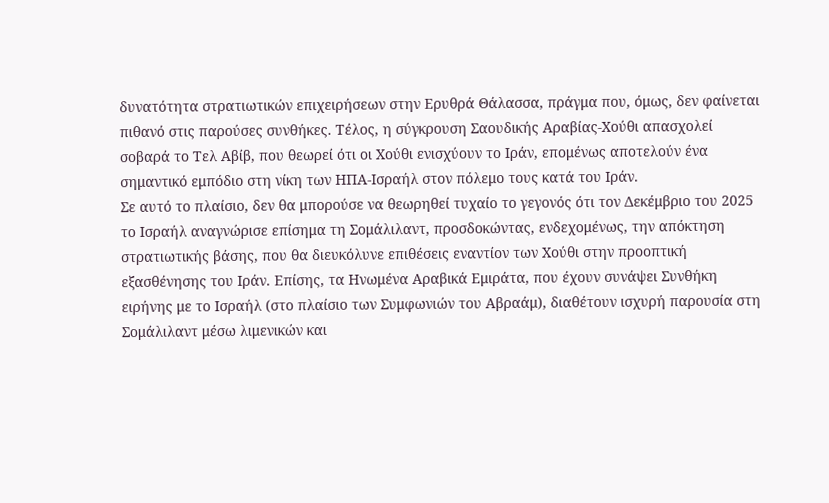δυνατότητα στρατιωτικών επιχειρήσεων στην Ερυθρά Θάλασσα, πράγμα που, όμως, δεν φαίνεται πιθανό στις παρούσες συνθήκες. Τέλος, η σύγκρουση Σαουδικής Αραβίας-Χούθι απασχολεί σοβαρά το Τελ Αβίβ, που θεωρεί ότι οι Χούθι ενισχύουν το Ιράν, επομένως αποτελούν ένα σημαντικό εμπόδιο στη νίκη των ΗΠΑ-Ισραήλ στον πόλεμο τους κατά του Ιράν.
Σε αυτό το πλαίσιο, δεν θα μπορούσε να θεωρηθεί τυχαίο το γεγονός ότι τον Δεκέμβριο του 2025 το Ισραήλ αναγνώρισε επίσημα τη Σομάλιλαντ, προσδοκώντας, ενδεχομένως, την απόκτηση στρατιωτικής βάσης, που θα διευκόλυνε επιθέσεις εναντίον των Χούθι στην προοπτική εξασθένησης του Ιράν. Επίσης, τα Ηνωμένα Αραβικά Εμιράτα, που έχουν συνάψει Συνθήκη ειρήνης με το Ισραήλ (στο πλαίσιο των Συμφωνιών του Αβραάμ), διαθέτουν ισχυρή παρουσία στη Σομάλιλαντ μέσω λιμενικών και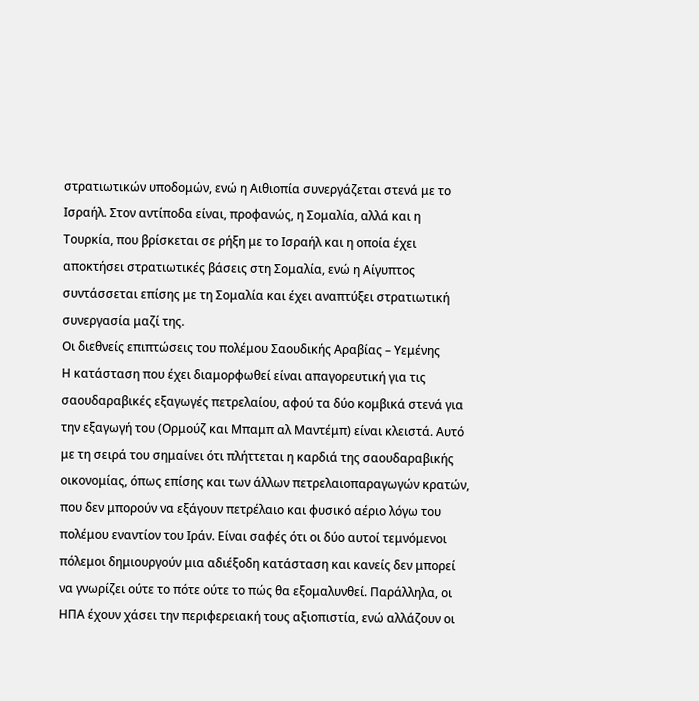στρατιωτικών υποδομών, ενώ η Αιθιοπία συνεργάζεται στενά με το Ισραήλ. Στον αντίποδα είναι, προφανώς, η Σομαλία, αλλά και η Τουρκία, που βρίσκεται σε ρήξη με το Ισραήλ και η οποία έχει αποκτήσει στρατιωτικές βάσεις στη Σομαλία, ενώ η Αίγυπτος συντάσσεται επίσης με τη Σομαλία και έχει αναπτύξει στρατιωτική συνεργασία μαζί της.
Οι διεθνείς επιπτώσεις του πολέμου Σαουδικής Αραβίας – Υεμένης
Η κατάσταση που έχει διαμορφωθεί είναι απαγορευτική για τις σαουδαραβικές εξαγωγές πετρελαίου, αφού τα δύο κομβικά στενά για την εξαγωγή του (Ορμούζ και Μπαμπ αλ Μαντέμπ) είναι κλειστά. Αυτό με τη σειρά του σημαίνει ότι πλήττεται η καρδιά της σαουδαραβικής οικονομίας, όπως επίσης και των άλλων πετρελαιοπαραγωγών κρατών, που δεν μπορούν να εξάγουν πετρέλαιο και φυσικό αέριο λόγω του πολέμου εναντίον του Ιράν. Είναι σαφές ότι οι δύο αυτοί τεμνόμενοι πόλεμοι δημιουργούν μια αδιέξοδη κατάσταση και κανείς δεν μπορεί να γνωρίζει ούτε το πότε ούτε το πώς θα εξομαλυνθεί. Παράλληλα, οι ΗΠΑ έχουν χάσει την περιφερειακή τους αξιοπιστία, ενώ αλλάζουν οι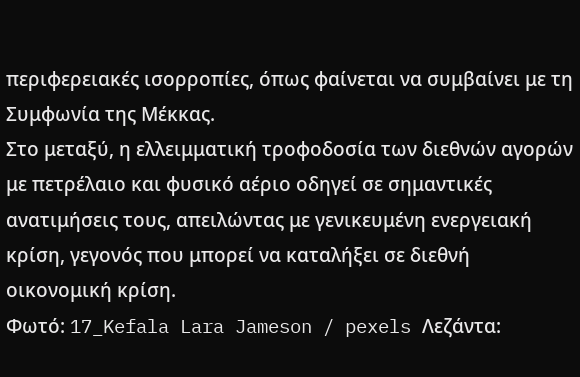περιφερειακές ισορροπίες, όπως φαίνεται να συμβαίνει με τη Συμφωνία της Μέκκας.
Στο μεταξύ, η ελλειμματική τροφοδοσία των διεθνών αγορών με πετρέλαιο και φυσικό αέριο οδηγεί σε σημαντικές ανατιμήσεις τους, απειλώντας με γενικευμένη ενεργειακή κρίση, γεγονός που μπορεί να καταλήξει σε διεθνή οικονομική κρίση.
Φωτό: 17_Kefala Lara Jameson / pexels Λεζάντα: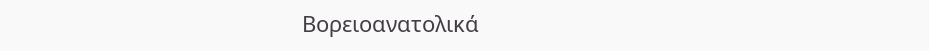Βορειοανατολικά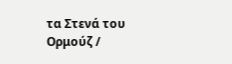τα Στενά του Ορμούζ /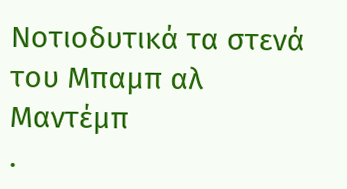Νοτιοδυτικά τα στενά του Μπαμπ αλ Μαντέμπ
.